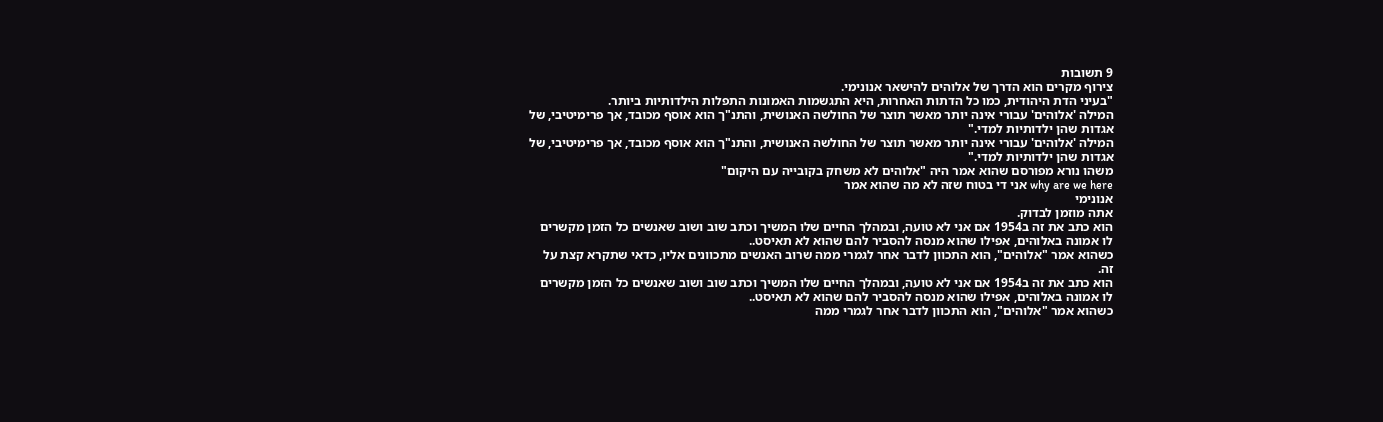9 תשובות
צירוף מקרים הוא הדרך של אלוהים להישאר אנונימי.
"בעיני הדת היהודית, כמו כל הדתות האחרות, היא התגשמות האמונות התפלות הילדותיות ביותר.
המילה 'אלוהים' עבורי אינה יותר מאשר תוצר של החולשה האנושית, והתנ"ך הוא אוסף מכובד, אך פרימיטיבי, של אגדות שהן ילדותיות למדי."
המילה 'אלוהים' עבורי אינה יותר מאשר תוצר של החולשה האנושית, והתנ"ך הוא אוסף מכובד, אך פרימיטיבי, של אגדות שהן ילדותיות למדי."
משהו נורא מפורסם שהוא אמר היה "אלוהים לא משחק בקובייה עם היקום"
why are we here אני די בטוח שזה לא מה שהוא אמר
אנונימי
אתה מוזמן לבדוק.
הוא כתב את זה ב1954 אם אני לא טועה, ובמהלך החיים שלו המשיך וכתב שוב ושוב שאנשים כל הזמן מקשרים לו אמונה באלוהים, אפילו שהוא מנסה להסביר להם שהוא לא תאיסט..
כשהוא אמר "אלוהים", הוא התכוון לדבר אחר לגמרי ממה שרוב האנשים מתכוונים אליו, כדאי שתקרא קצת על זה.
הוא כתב את זה ב1954 אם אני לא טועה, ובמהלך החיים שלו המשיך וכתב שוב ושוב שאנשים כל הזמן מקשרים לו אמונה באלוהים, אפילו שהוא מנסה להסביר להם שהוא לא תאיסט..
כשהוא אמר "אלוהים", הוא התכוון לדבר אחר לגמרי ממה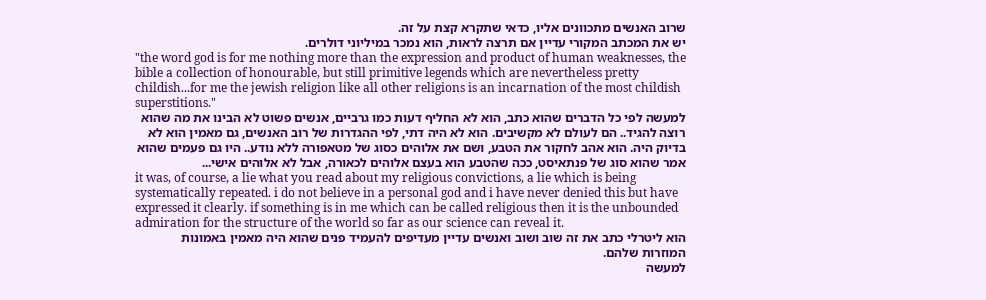שרוב האנשים מתכוונים אליו, כדאי שתקרא קצת על זה.
יש את המכתב המקורי עדיין אם תרצה לראות, הוא נמכר במיליוני דולרים.
"the word god is for me nothing more than the expression and product of human weaknesses, the bible a collection of honourable, but still primitive legends which are nevertheless pretty childish...for me the jewish religion like all other religions is an incarnation of the most childish superstitions."
למעשה לפי כל הדברים שהוא כתב, הוא לא החליף דעות כמו גרביים, אנשים פשוט לא הבינו את מה שהוא רוצה להגיד.. הם לעולם לא מקשיבים. הוא לא היה דתי, לפי ההגדרות של רוב האנשים, גם מאמין הוא לא בדיוק היה. הוא אהב לחקור את הטבע, ושם את אלוהים כסוג של מטאפורה ללא נודע.. היו גם פעמים שהוא אמר שהוא סוג של פנתאיסט, ככה שהטבע הוא בעצם אלוהים לכאורה, אבל לא אלוהים אישי...
it was, of course, a lie what you read about my religious convictions, a lie which is being systematically repeated. i do not believe in a personal god and i have never denied this but have expressed it clearly. if something is in me which can be called religious then it is the unbounded admiration for the structure of the world so far as our science can reveal it.
הוא ליטרלי כתב את זה שוב ושוב ואנשים עדיין מעדיפים להעמיד פנים שהוא היה מאמין באמונות המוזרות שלהם.
למעשה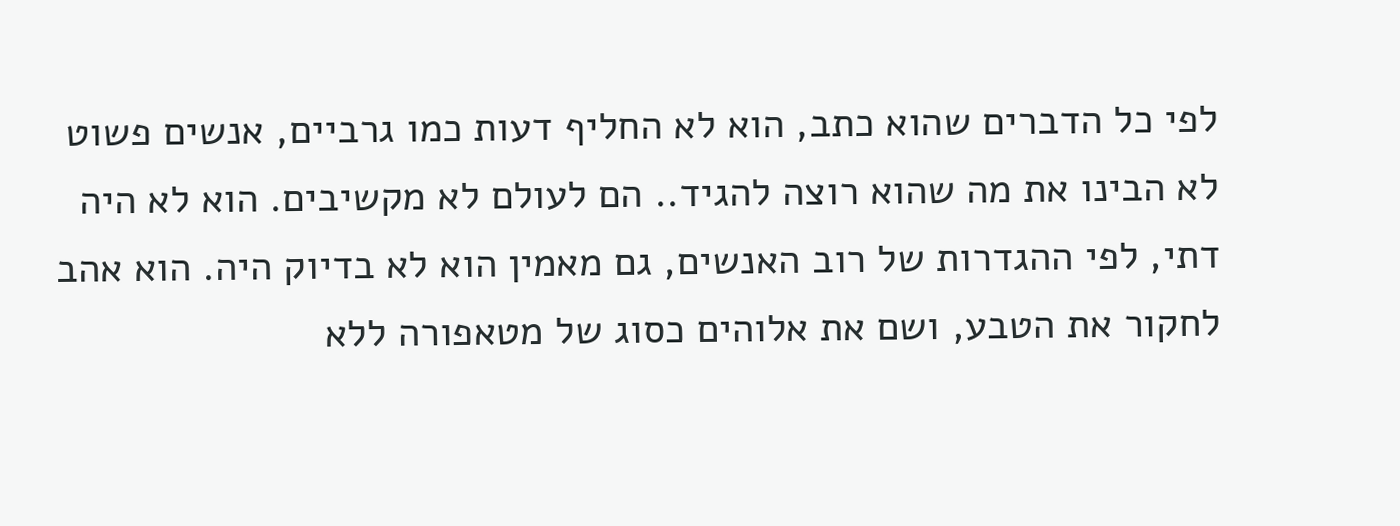לפי כל הדברים שהוא כתב, הוא לא החליף דעות כמו גרביים, אנשים פשוט לא הבינו את מה שהוא רוצה להגיד.. הם לעולם לא מקשיבים. הוא לא היה דתי, לפי ההגדרות של רוב האנשים, גם מאמין הוא לא בדיוק היה. הוא אהב לחקור את הטבע, ושם את אלוהים כסוג של מטאפורה ללא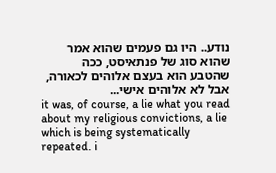נודע.. היו גם פעמים שהוא אמר שהוא סוג של פנתאיסט, ככה שהטבע הוא בעצם אלוהים לכאורה, אבל לא אלוהים אישי...
it was, of course, a lie what you read about my religious convictions, a lie which is being systematically repeated. i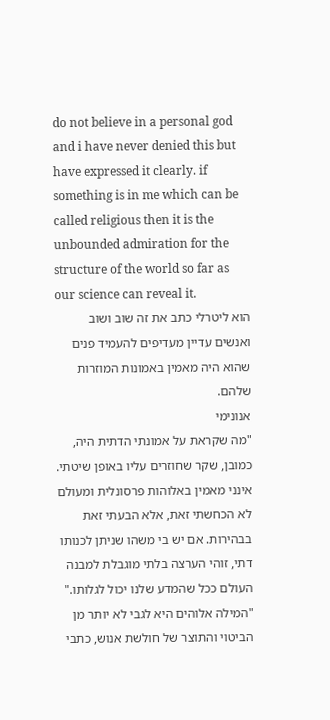do not believe in a personal god and i have never denied this but have expressed it clearly. if something is in me which can be called religious then it is the unbounded admiration for the structure of the world so far as our science can reveal it.
הוא ליטרלי כתב את זה שוב ושוב ואנשים עדיין מעדיפים להעמיד פנים שהוא היה מאמין באמונות המוזרות שלהם.
אנונימי
"מה שקראת על אמונתי הדתית היה, כמובן, שקר שחוזרים עליו באופן שיטתי. אינני מאמין באלוהות פרסונלית ומעולם לא הכחשתי זאת, אלא הבעתי זאת בבהירות. אם יש בי משהו שניתן לכנותו דתי, זוהי הערצה בלתי מוגבלת למבנה העולם ככל שהמדע שלנו יכול לגלותו."
"המילה אלוהים היא לגבי לא יותר מן הביטוי והתוצר של חולשת אנוש, כתבי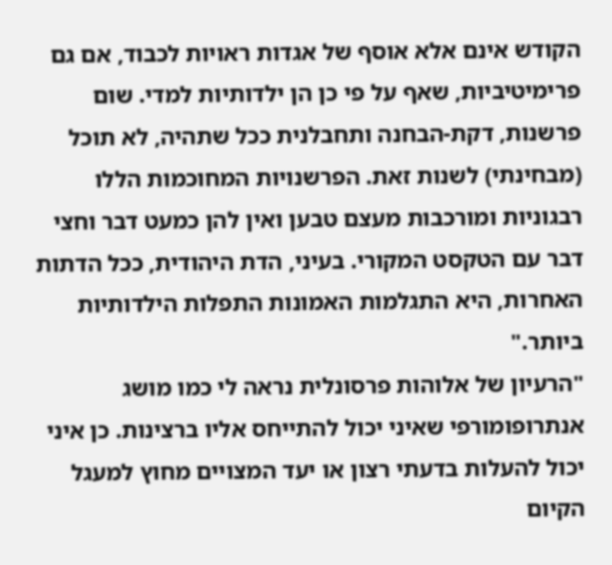הקודש אינם אלא אוסף של אגדות ראויות לכבוד, אם גם פרימיטיביות, שאף על פי כן הן ילדותיות למדי. שום פרשנות, דקת-הבחנה ותחבלנית ככל שתהיה, לא תוכל (מבחינתי) לשנות זאת. הפרשנויות המחוכמות הללו רבגוניות ומורכבות מעצם טבען ואין להן כמעט דבר וחצי דבר עם הטקסט המקורי. בעיני, הדת היהודית, ככל הדתות האחרות, היא התגלמות האמונות התפלות הילדותיות ביותר."
"הרעיון של אלוהות פרסונלית נראה לי כמו מושג אנתרופומורפי שאיני יכול להתייחס אליו ברצינות. כן איני יכול להעלות בדעתי רצון או יעד המצויים מחוץ למעגל הקיום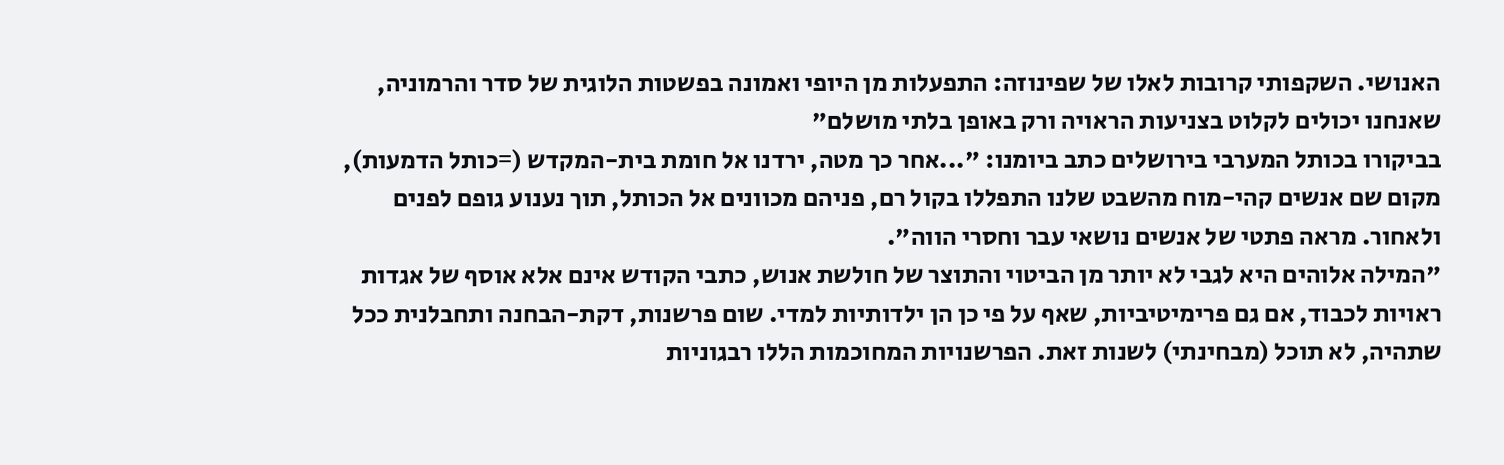האנושי. השקפותי קרובות לאלו של שפינוזה: התפעלות מן היופי ואמונה בפשטות הלוגית של סדר והרמוניה, שאנחנו יכולים לקלוט בצניעות הראויה ורק באופן בלתי מושלם"
בביקורו בכותל המערבי בירושלים כתב ביומנו: "...אחר כך מטה, ירדנו אל חומת בית-המקדש (=כותל הדמעות), מקום שם אנשים קהי-מוח מהשבט שלנו התפללו בקול רם, פניהם מכוונים אל הכותל, תוך נענוע גופם לפנים ולאחור. מראה פתטי של אנשים נושאי עבר וחסרי הווה".
"המילה אלוהים היא לגבי לא יותר מן הביטוי והתוצר של חולשת אנוש, כתבי הקודש אינם אלא אוסף של אגדות ראויות לכבוד, אם גם פרימיטיביות, שאף על פי כן הן ילדותיות למדי. שום פרשנות, דקת-הבחנה ותחבלנית ככל שתהיה, לא תוכל (מבחינתי) לשנות זאת. הפרשנויות המחוכמות הללו רבגוניות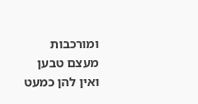ומורכבות מעצם טבען ואין להן כמעט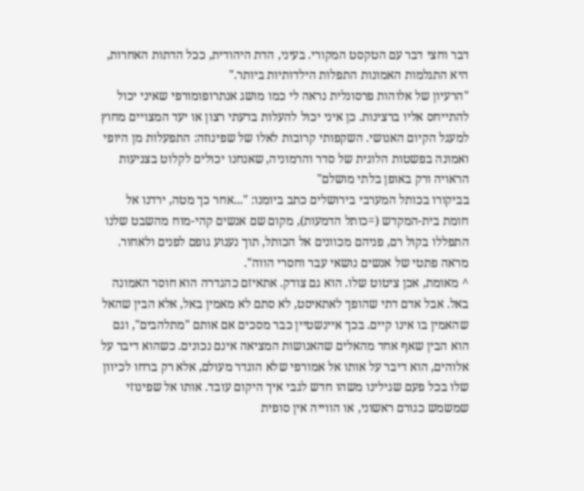דבר וחצי דבר עם הטקסט המקורי. בעיני, הדת היהודית, ככל הדתות האחרות, היא התגלמות האמונות התפלות הילדותיות ביותר."
"הרעיון של אלוהות פרסונלית נראה לי כמו מושג אנתרופומורפי שאיני יכול להתייחס אליו ברצינות. כן איני יכול להעלות בדעתי רצון או יעד המצויים מחוץ למעגל הקיום האנושי. השקפותי קרובות לאלו של שפינוזה: התפעלות מן היופי ואמונה בפשטות הלוגית של סדר והרמוניה, שאנחנו יכולים לקלוט בצניעות הראויה ורק באופן בלתי מושלם"
בביקורו בכותל המערבי בירושלים כתב ביומנו: "...אחר כך מטה, ירדנו אל חומת בית-המקדש (=כותל הדמעות), מקום שם אנשים קהי-מוח מהשבט שלנו התפללו בקול רם, פניהם מכוונים אל הכותל, תוך נענוע גופם לפנים ולאחור. מראה פתטי של אנשים נושאי עבר וחסרי הווה".
^ מאומת, אכן ציטוט שלו. הוא גם צודק. אתאיזם כהגדרה הוא חוסר האמונה באל. אבל אדם דתי שהופך לאתאיסט, לא סתם לא מאמין באל, אלא הבין שהאל שהאמין בו אינו קיים. בכך איינשטיין כבר מסכים אם אותם "מתלהבים", וגם הוא הבין שאף אחד מהאלים שהאנושות המציאה אינם נכונים. כשהוא דיבר על אלוהים, הוא דיבר על אותו אל אמורפי שלא הוגדר מעולם, אלא רק ברחו לכיוון שלו בכל פעם שגילינו משהו חדש לגבי איך היקום עובד. אותו אל שפינוזי שמשמש כגורם ראשוני, או הווייה אין סופית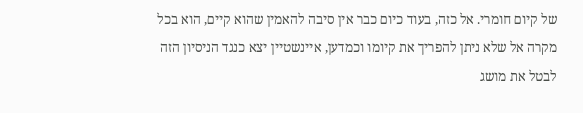של קיום חומרי. אל כזה, בעוד כיום כבר אין סיבה להאמין שהוא קיים, הוא בכל מקרה אל שלא ניתן להפריך את קיומו וכמדען, איינשטיין יצא כנגד הניסיון הזה לבטל את מושג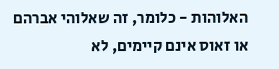האלוהות - כלומר, זה שאלוהי אברהם או זאוס אינם קיימים, לא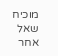מוכיח שאל אחר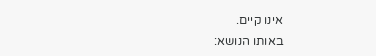אינו קיים.
באותו הנושא: